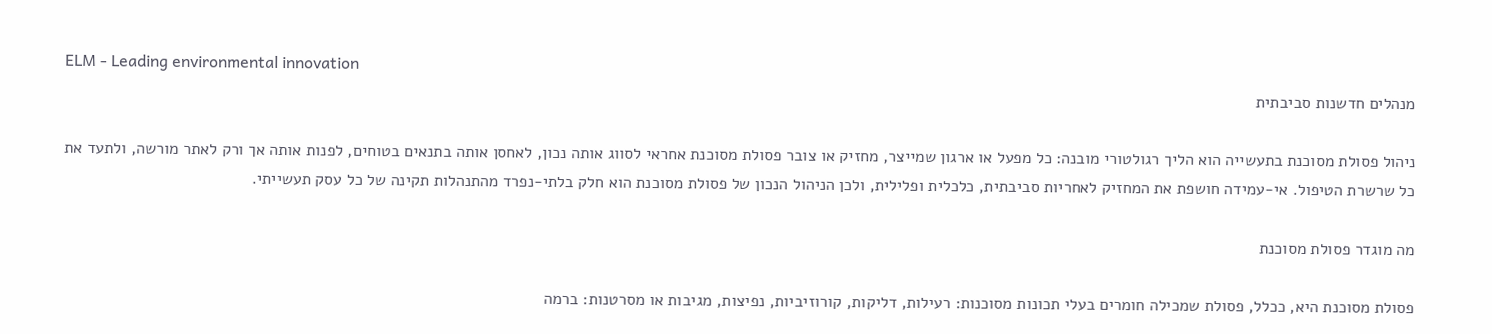ELM - Leading environmental innovation
מנהלים חדשנות סביבתית

ניהול פסולת מסוכנת בתעשייה הוא הליך רגולטורי מובנה: כל מפעל או ארגון שמייצר, מחזיק או צובר פסולת מסוכנת אחראי לסווג אותה נכון, לאחסן אותה בתנאים בטוחים, לפנות אותה אך ורק לאתר מורשה, ולתעד את כל שרשרת הטיפול. אי-עמידה חושפת את המחזיק לאחריות סביבתית, כלכלית ופלילית, ולכן הניהול הנכון של פסולת מסוכנת הוא חלק בלתי-נפרד מהתנהלות תקינה של כל עסק תעשייתי.

מה מוגדר פסולת מסוכנת

פסולת מסוכנת היא, ככלל, פסולת שמכילה חומרים בעלי תכונות מסוכנות: רעילות, דליקות, קורוזיביות, נפיצות, מגיבות או מסרטנות: ברמה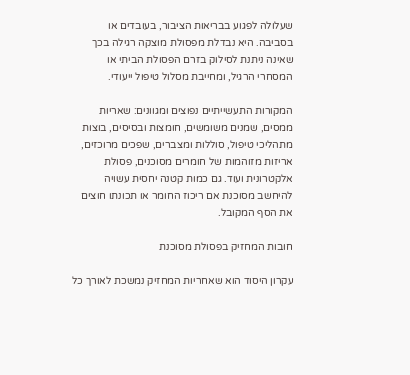שעלולה לפגוע בבריאות הציבור, בעובדים או בסביבה. היא נבדלת מפסולת מוצקה רגילה בכך שאינה ניתנת לסילוק בזרם הפסולת הביתי או המסחרי הרגיל, ומחייבת מסלול טיפול ייעודי.

המקורות התעשייתיים נפוצים ומגוונים: שאריות ממסים, שמנים משומשים, חומצות ובסיסים, בוצות מתהליכי טיפול, סוללות ומצברים, שפכים מרוכזים, אריזות מזוהמות של חומרים מסוכנים, פסולת אלקטרונית ועוד. גם כמות קטנה יחסית עשויה להיחשב מסוכנת אם ריכוז החומר או תכונתו חוצים את הסף המקובל.

חובות המחזיק בפסולת מסוכנת

עקרון היסוד הוא שאחריות המחזיק נמשכת לאורך כל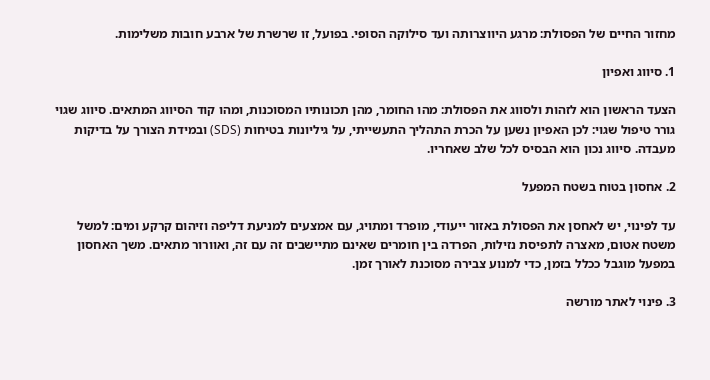מחזור החיים של הפסולת: מרגע היווצרותה ועד סילוקה הסופי. בפועל, זו שרשרת של ארבע חובות משלימות.

1. סיווג ואפיון

הצעד הראשון הוא לזהות ולסווג את הפסולת: מהו החומר, מהן תכונותיו המסוכנות, ומהו קוד הסיווג המתאים. סיווג שגוי גורר טיפול שגוי: לכן האפיון נשען על הכרת התהליך התעשייתי, על גיליונות בטיחות (SDS) ובמידת הצורך על בדיקות מעבדה. סיווג נכון הוא הבסיס לכל שלב שאחריו.

2. אחסון בטוח בשטח המפעל

עד לפינוי, יש לאחסן את הפסולת באזור ייעודי, מופרד ומתויג, עם אמצעים למניעת דליפה וזיהום קרקע ומים: למשל משטח אטום, מאצרה לתפיסת נזילות, הפרדה בין חומרים שאינם מתיישבים זה עם זה, ואוורור מתאים. משך האחסון במפעל מוגבל ככלל בזמן, כדי למנוע צבירה מסוכנת לאורך זמן.

3. פינוי לאתר מורשה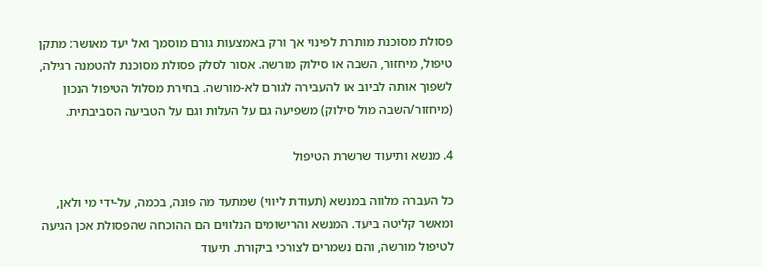פסולת מסוכנת מותרת לפינוי אך ורק באמצעות גורם מוסמך ואל יעד מאושר: מתקן טיפול, מיחזור, השבה או סילוק מורשה. אסור לסלק פסולת מסוכנת להטמנה רגילה, לשפוך אותה לביוב או להעבירה לגורם לא-מורשה. בחירת מסלול הטיפול הנכון (מיחזור/השבה מול סילוק) משפיעה גם על העלות וגם על הטביעה הסביבתית.

4. מנשא ותיעוד שרשרת הטיפול

כל העברה מלווה במנשא (תעודת ליווי) שמתעד מה פונה, בכמה, על-ידי מי ולאן, ומאשר קליטה ביעד. המנשא והרישומים הנלווים הם ההוכחה שהפסולת אכן הגיעה לטיפול מורשה, והם נשמרים לצורכי ביקורת. תיעוד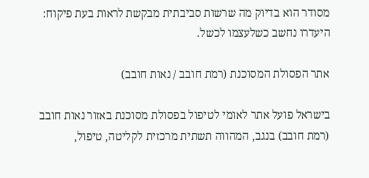מסודר הוא בדיוק מה שרשות סביבתית מבקשת לראות בעת פיקוח: היעדרו נחשב כשלעצמו לכשל.

אתר הפסולת המסוכנת (רמת חובב / נאות חובב)

בישראל פועל אתר לאומי לטיפול בפסולת מסוכנת באזור נאות חובב (רמת חובב) בנגב, המהווה תשתית מרכזית לקליטה, טיפול,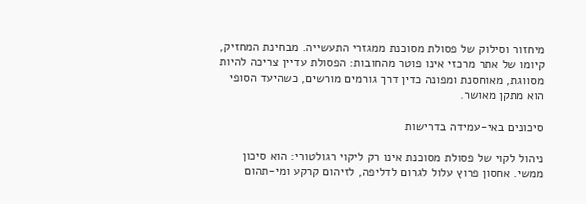מיחזור וסילוק של פסולת מסוכנת ממגזרי התעשייה. מבחינת המחזיק, קיומו של אתר מרכזי אינו פוטר מהחובות: הפסולת עדיין צריכה להיות מסווגת, מאוחסנת ומפונה כדין דרך גורמים מורשים, כשהיעד הסופי הוא מתקן מאושר.

סיכונים באי-עמידה בדרישות

ניהול לקוי של פסולת מסוכנת אינו רק ליקוי רגולטורי: הוא סיכון ממשי. אחסון פרוץ עלול לגרום לדליפה, לזיהום קרקע ומי-תהום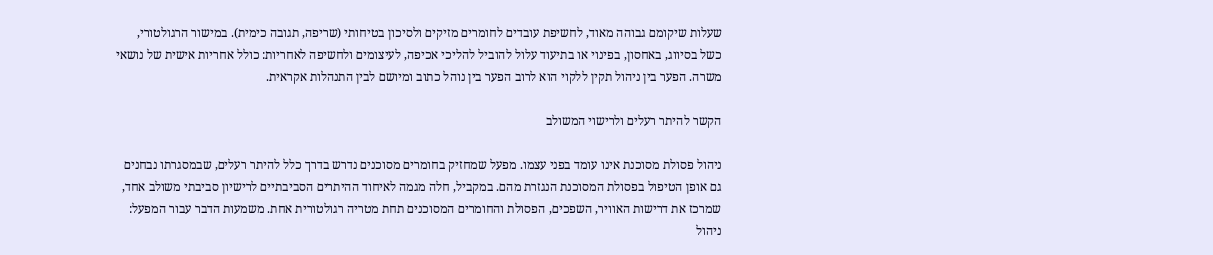שעלות שיקומם גבוהה מאוד, לחשיפת עובדים לחומרים מזיקים ולסיכון בטיחותי (שריפה, תגובה כימית). במישור הרגולטורי, כשל בסיווג, באחסון, בפינוי או בתיעוד עלול להוביל להליכי אכיפה, לעיצומים ולחשיפה לאחריות: כולל אחריות אישית של נושאי משרה. הפער בין ניהול תקין ללקוי הוא לרוב הפער בין נוהל כתוב ומיושם לבין התנהלות אקראית.

הקשר להיתר רעלים ולרישוי המשולב

ניהול פסולת מסוכנת אינו עומד בפני עצמו. מפעל שמחזיק בחומרים מסוכנים נדרש בדרך כלל להיתר רעלים, שבמסגרתו נבחנים גם אופן הטיפול בפסולת המסוכנת הנגזרת מהם. במקביל, חלה מגמה לאיחוד ההיתרים הסביבתיים לרישיון סביבתי משולב אחד, שמרכז את דרישות האוויר, השפכים, הפסולת והחומרים המסוכנים תחת מטריה רגולטורית אחת. משמעות הדבר עבור המפעל: ניהול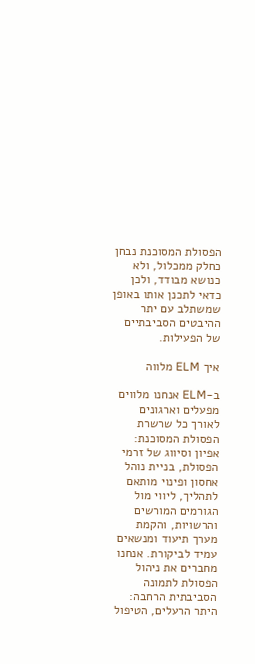הפסולת המסוכנת נבחן כחלק ממכלול, ולא כנושא מבודד, ולכן כדאי לתכנן אותו באופן שמשתלב עם יתר ההיבטים הסביבתיים של הפעילות.

איך ELM מלווה

ב-ELM אנחנו מלווים מפעלים וארגונים לאורך כל שרשרת הפסולת המסוכנת: אפיון וסיווג של זרמי הפסולת, בניית נוהל אחסון ופינוי מותאם לתהליך, ליווי מול הגורמים המורשים והרשויות, והקמת מערך תיעוד ומנשאים עמיד לביקורת. אנחנו מחברים את ניהול הפסולת לתמונה הסביבתית הרחבה: היתר הרעלים, הטיפול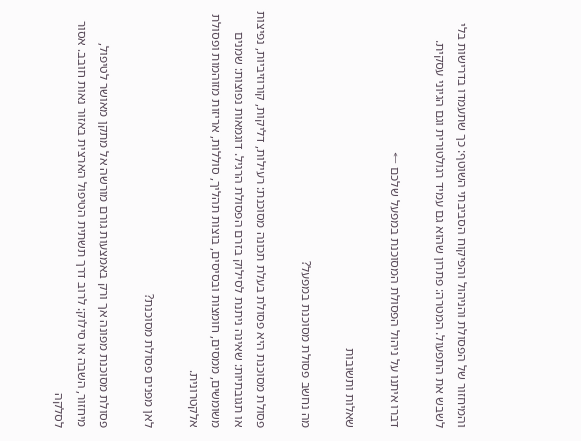והמיחזור של הפסולת והניהול והפיקוח הסביבתי השוטף: כך שתעמדו בדרישות בלי לשבש את התפעול. המטרה: פתרון שהוא גם עמיד רגולטורית וגם הגיוני עסקית.

דברו איתנו על ניהול הפסולת המסוכנת במפעל שלכם ←

שאלות ותשובות

מה נחשב פסולת מסוכנת במפעל?

פסולת מסוכנת היא פסולת בעלת תכונה מסוכנת: רעילות, דליקות, קורוזיביות, נפיצות או תגובתיות: שאינה ניתנת לסילוק בזרם הפסולת הרגיל. דוגמאות נפוצות: שמנים משומשים, ממסים, חומצות ובסיסים, בוצות תהליך, סוללות, אריזות מזוהמות ופסולת אלקטרונית.

לאן מפנים פסולת מסוכנת?

פסולת מסוכנת מפונה אך ורק באמצעות גורם מורשה אל מתקן מאושר לטיפול, מיחזור, השבה או סילוק: לרוב דרך תשתית הטיפול הארצית באזור נאות חובב. אסור לסלקה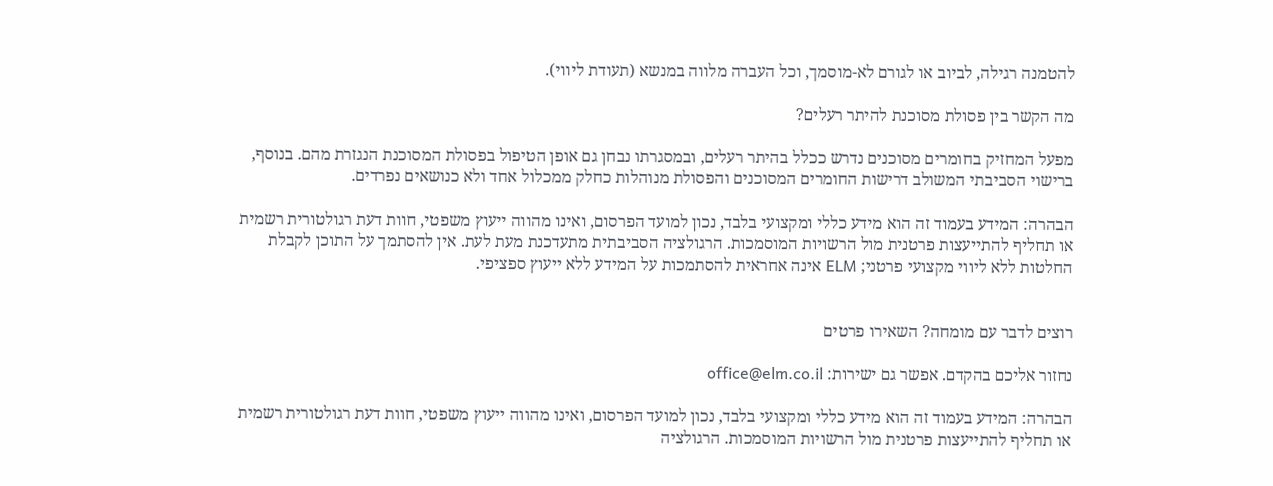להטמנה רגילה, לביוב או לגורם לא-מוסמך, וכל העברה מלווה במנשא (תעודת ליווי).

מה הקשר בין פסולת מסוכנת להיתר רעלים?

מפעל המחזיק בחומרים מסוכנים נדרש ככלל בהיתר רעלים, ובמסגרתו נבחן גם אופן הטיפול בפסולת המסוכנת הנגזרת מהם. בנוסף, ברישוי הסביבתי המשולב דרישות החומרים המסוכנים והפסולת מנוהלות כחלק ממכלול אחד ולא כנושאים נפרדים.

הבהרה: המידע בעמוד זה הוא מידע כללי ומקצועי בלבד, נכון למועד הפרסום, ואינו מהווה ייעוץ משפטי, חוות דעת רגולטורית רשמית או תחליף להתייעצות פרטנית מול הרשויות המוסמכות. הרגולציה הסביבתית מתעדכנת מעת לעת. אין להסתמך על התוכן לקבלת החלטות ללא ליווי מקצועי פרטני; ELM אינה אחראית להסתמכות על המידע ללא ייעוץ ספציפי.


רוצים לדבר עם מומחה? השאירו פרטים

נחזור אליכם בהקדם. אפשר גם ישירות: office@elm.co.il

הבהרה: המידע בעמוד זה הוא מידע כללי ומקצועי בלבד, נכון למועד הפרסום, ואינו מהווה ייעוץ משפטי, חוות דעת רגולטורית רשמית או תחליף להתייעצות פרטנית מול הרשויות המוסמכות. הרגולציה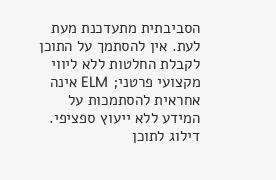הסביבתית מתעדכנת מעת לעת. אין להסתמך על התוכן לקבלת החלטות ללא ליווי מקצועי פרטני; ELM אינה אחראית להסתמכות על המידע ללא ייעוץ ספציפי.
דילוג לתוכן